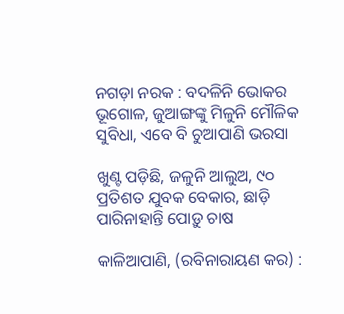ନଗଡ଼ା ନରକ : ବଦଳିନି ଭୋକର ଭୂଗୋଳ, ଜୁଆଙ୍ଗଙ୍କୁ ମିଳୁନି ମୌଳିକ ସୁବିଧା, ଏବେ ବି ଚୁଆପାଣି ଭରସା

ଖୁଣ୍ଟ ପଡ଼ିଛି, ଜଳୁନି ଆଲୁଅ, ୯୦ ପ୍ରତିଶତ ଯୁବକ ବେକାର, ଛାଡ଼ି ପାରିନାହାନ୍ତି ପୋଡ଼ୁ ଚାଷ

କାଳିଆପାଣି, (ରବିନାରାୟଣ କର) :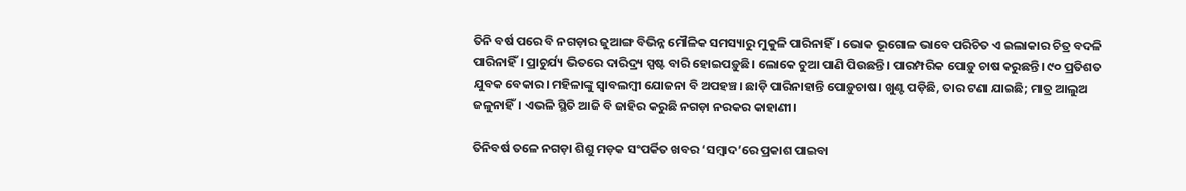ତିନି ବର୍ଷ ‌ପରେ ବି ନଗଡ଼ାର ଜୁଆଙ୍ଗ ବିଭିନ୍ନ ମୌଳିକ ସମସ୍ୟାରୁ ମୁକୁଳି ପାରିନାହିଁ। ଭୋକ ଭୂଗୋଳ ଭାବେ ପରିଚିତ ଏ ଇଲାକାର ଚିତ୍ର ବଦଳି ପାରିନାହିଁ। ପ୍ରାଚୁର୍ଯ୍ୟ ଭିତରେ ଦାରିଦ୍ର୍ୟ ସ୍ପଷ୍ଟ ବାରି ହୋଇପଡ଼ୁଛି। ଲୋକେ ଚୁଆ ପାଣି ପିଉଛନ୍ତି। ପାରମ୍ପରିକ ପୋଡ଼ୁ ଚାଷ କରୁଛନ୍ତି। ୯୦ ପ୍ରତିଶତ ଯୁବକ ବେକାର। ମହିଳାଙ୍କୁ ସ୍ବାବଲମ୍ବୀ ଯୋଜନା ବି ଅପହଞ୍ଚ। ଛାଡ଼ି ପାରିନାହାନ୍ତି ପୋଡ଼ୁଚାଷ। ଖୁଣ୍ଟ ପଡ଼ିଛି, ତାର ଟଣା ଯାଇଛି; ମାତ୍ର ଆଲୁଅ ଜଳୁନାହିଁ। ଏଭଳି ସ୍ଥିତି ଆଜି ବି ଜାହିର କରୁଛି ନଗଡ଼ା ନରକର କାହାଣୀ।

ତିନିବର୍ଷ ତଳେ ନଗଡ଼ା ଶିଶୁ ମଡ଼କ ସଂପର୍କିତ ଖବର ‘ସମ୍ବାଦ’ରେ ପ୍ରକାଶ ପାଇବା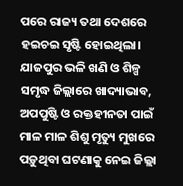ପରେ ରାଜ୍ୟ ତଥା ଦେଶରେ ହଇଚଇ ସୃଷ୍ଟି ହୋଇଥିଲା। ଯାଜପୁର ଭଳି ଖଣି ଓ ଶିଳ୍ପ ସମୃଦ୍ଧ ଜିଲ୍ଲାରେ ଖାଦ୍ୟାଭାବ, ଅପପୁଷ୍ଟି ଓ ରକ୍ତହୀନତା ପାଇଁ ମାଳ ମାଳ ଶିଶୁ ମୃତ୍ୟୁ ମୁଖରେ ପଡ଼ୁଥିବା ଘଟଣାକୁ ନେଇ ଜିଲ୍ଲା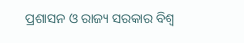ପ୍ରଶାସନ ଓ ରାଜ୍ୟ ସରକାର ବିଶ୍ବ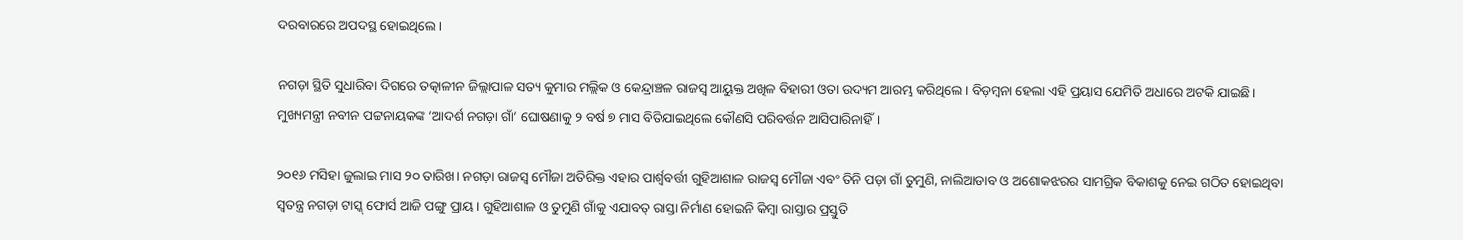ଦରବାରରେ ଅପଦସ୍ଥ ହୋଇଥିଲେ।

ନଗଡ଼ା ସ୍ଥିତି ସୁଧାରିବା ଦିଗ‌ରେ ତତ୍କାଳୀନ ଜିଲ୍ଲାପାଳ ସତ୍ୟ କୁମାର ମଲ୍ଲିକ ଓ କେନ୍ଦ୍ରାଞ୍ଚଳ ରାଜସ୍ବ ଆୟୁକ୍ତ ଅଖିଳ ବିହାରୀ ଓତା ଉଦ୍ୟମ ଆରମ୍ଭ କରିଥିଲେ। ବିଡ଼ମ୍ବନା ହେଲା ଏହି ପ୍ରୟାସ ଯେମିତି ଅଧାରେ ଅଟକି ଯାଇଛି। ମୁଖ୍ୟମନ୍ତ୍ରୀ ନବୀନ ପଟ୍ଟନାୟକଙ୍କ ‘ଆଦର୍ଶ ନଗଡ଼ା ଗାଁ’ ଘୋଷଣାକୁ ୨ ବର୍ଷ ୭ ମାସ ବିତିଯାଇଥିଲେ କୌଣସି ପରିବର୍ତ୍ତନ ଆସିପାରିନାହିଁ।

୨୦୧୬ ମସିହା ଜୁଲାଇ ମାସ ୨୦ ତାରିଖ। ନଗଡ଼ା ରାଜସ୍ବ ମୌଜା ଅତିରିକ୍ତ ଏହାର ପାର୍ଶ୍ବବର୍ତ୍ତୀ ଗୁହିଆଶାଳ ରାଜସ୍ବ ମୌଜା ଏବଂ ତିନି ପଡ଼ା ଗାଁ ତୁମୁଣି, ନାଲିଆଡାବ ଓ ଅଶୋକଝରର ସାମଗ୍ରିକ ବିକାଶକୁ ନେଇ ଗଠିତ ହୋଇଥିବା ସ୍ବତନ୍ତ୍ର ନଗଡ଼ା ଟାସ୍କ୍ ଫୋର୍ସ ଆଜି ପଙ୍ଗୁ ପ୍ରାୟ। ଗୁହିଆଶାଳ ଓ ତୁମୁଣି ଗାଁକୁ ଏଯାବତ୍ ରାସ୍ତା ନିର୍ମାଣ ହୋଇନି କିମ୍ବା ରାସ୍ତାର ପ୍ରସ୍ତୁତି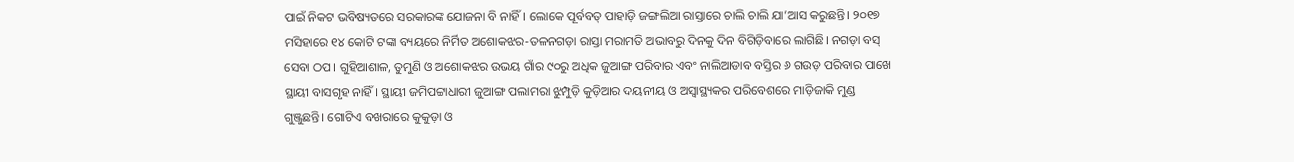ପାଇଁ ନିକଟ ଭବିଷ୍ୟତରେ ସରକାରଙ୍କ ଯୋଜନା ବି ନାହିଁ। ଲୋକେ ପୂର୍ବବତ୍ ପାହାଡ଼ି ଜଙ୍ଗଲିଆ ରାସ୍ତାରେ ଚାଲି ଚାଲି ଯା’ଆସ କରୁଛନ୍ତି। ୨୦୧୭ ମସିହାରେ ୧୪ କୋଟି ଟଙ୍କା ବ୍ୟୟରେ ନିର୍ମିତ ଅଶୋକଝର-ତଳନଗଡ଼ା ରାସ୍ତା ମରାମତି ଅଭାବରୁ ଦିନକୁ ଦିନ ବିଗିଡ଼ିବାରେ ଲାଗିଛି। ନଗଡ଼ା ବସ୍ ସେବା ଠପ। ଗୁହିଆଶାଳ, ତୁମୁଣି ଓ ଅଶୋକଝର ଉଭୟ ଗାଁର ୯୦ରୁ ଅଧିକ ଜୁଆଙ୍ଗ ପରିବାର ଏବଂ ନାଲିଆଡାବ ବସ୍ତିର ୬ ଗଉଡ଼ ପରିବାର ପାଖେ ସ୍ଥାୟୀ ବାସଗୃହ ନାହିଁ। ସ୍ଥାୟୀ ଜମିପଟ୍ଟାଧାରୀ ଜୁଆଙ୍ଗ ପଲାମରା ଝୁମ୍ପୁଡ଼ି କୁଡ଼ିଆର ଦୟନୀୟ ଓ ଅସ୍ବାସ୍ଥ୍ୟକର ପରିବେଶରେ ମାଡ଼ିଜାକି ମୁଣ୍ଡ ଗୁଞ୍ଜୁଛନ୍ତି। ଗୋଟିଏ ବଖରାରେ କୁକୁଡ଼ା ଓ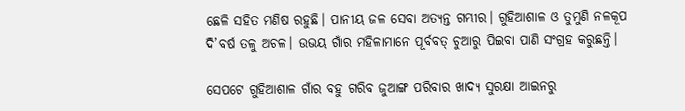ଛେଳି ସହିତ ମଣିଷ ରହୁଛି। ପାନୀୟ ଜଳ ସେବା ଅତ୍ୟନ୍ତ ଗମ୍ଭୀର। ଗୁହିଆଶାଳ ଓ ତୁମୁଣି ନଳକୂପ ଦି’ବର୍ଷ ତଳୁ ଅଚଳ। ଉଭୟ ଗାଁର ମହିଳାମାନେ ପୂର୍ବବତ୍ ଚୁଆରୁ ପିଇବା ପାଣି ସଂଗ୍ରହ କରୁଛନ୍ତି।

ସେପଟେ ଗୁହିଆଶାଳ ଗାଁର ବହୁ ଗରିବ ଜୁଆଙ୍ଗ ପରିବାର ଖାଦ୍ୟ ସୁରକ୍ଷା ଆଇନରୁ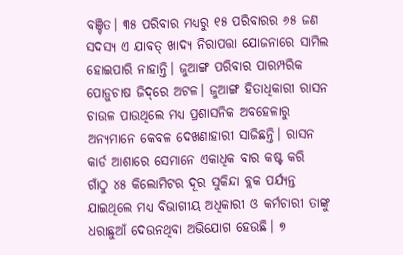ବଞ୍ଚିତ। ୩୫ ପରିବାର ମଧ୍ୟରୁ ୧୫ ପରିବାରର ୬୫ ଜଣ ସଦସ୍ୟ ଏ ଯାବତ୍ ଖାଦ୍ୟ ନିରାପତ୍ତା ଯୋଜନାରେ ସାମିଲ ହୋଇପାରି ନାହାନ୍ତି। ଜୁଆଙ୍ଗ ପରିବାର ପାରମ୍ପରିକ ପୋଡ଼ୁଚାଷ ଜିଦ୍‌ରେ ଅଟଳ। ଜୁଆଙ୍ଗ ହିତାଧିକାରୀ ରାସନ ଚାଉଳ ପାଉଥିଲେ ମଧ୍ୟ ପ୍ରଶାସନିକ ଅବହେଳାରୁ ଅନ୍ୟମାନେ କେବଳ ଦେଖଣାହାରୀ ସାଜିଛନ୍ତି। ରାସନ କାର୍ଡ ଆଶାରେ ସେମାନେ ଏକାଧିକ ବାର କଷ୍ଟ କରି ଗାଁଠୁ ୪୫ କିଲୋମିଟର ଦୂର ସୁକିନ୍ଦା ବ୍ଲକ ପର୍ଯ୍ୟନ୍ତ ଯାଇଥିଲେ ମଧ୍ୟ ବିଭାଗୀୟ ଅଧିକାରୀ ଓ କର୍ମଚାରୀ ତାଙ୍କୁ ଧରାଛୁଆଁ ଦେଉନଥିବା ଅଭିଯୋଗ ହେଉଛି। ୭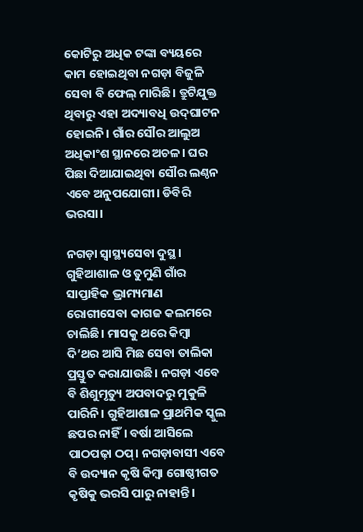କୋଟିରୁ ଅଧିକ ଟଙ୍କା ବ୍ୟୟରେ କାମ ହୋଇଥିବା ନଗଡ଼ା ବିଜୁଳି ସେବା ବି ଫେଲ୍‌ ମାରିଛି। ତ୍ରୁଟିଯୁକ୍ତ ଥିବାରୁ ଏହା ଅଦ୍ୟାବଧି ଉଦ୍‌ଘାଟନ ହୋଇନି। ଗାଁର ସୌର ଆଲୁଅ ଅଧିକାଂଶ ସ୍ଥାନରେ ଅଚଳ। ଘର ପିଛା ଦିଆଯାଇଥିବା ସୌର ଲଣ୍ଠନ ଏବେ ଅନୁପଯୋଗୀ। ଡିବିରି ଭରସା।

ନଗଡ଼ା ସ୍ବାସ୍ଥ୍ୟସେବା ଦୁସ୍ଥ। ଗୁହିଆଶାଳ ଓ ତୁମୁଣି ଗାଁର ସାପ୍ତାହିକ ଭ୍ରାମ୍ୟମାଣ ରୋଗୀସେବା କାଗଜ କଲମରେ ଚାଲିଛି। ମାସକୁ ଥରେ କିମ୍ବା ଦି’ଥର ଆସି ମିଛ ସେବା ତାଲିକା ପ୍ରସ୍ତୁତ କରାଯାଉଛି। ନଗଡ଼ା ଏବେ ବି ଶିଶୁମୃତ୍ୟୁ ଅପବାଦରୁ ମୁକୁଳି ପାରିନି। ଗୁହିଆଶାଳ ପ୍ରାଥମିକ ସ୍କୁଲ ଛପର ନାହିଁ। ବର୍ଷା ଆସିଲେ ପାଠପଢ଼ା ଠପ୍। ନଗଡ଼ାବାସୀ ଏବେ ବି ଉଦ୍ୟାନ କୃଷି କିମ୍ବା ଗୋଷ୍ଠୀଗତ କୃଷିକୁ ଭରସି ପାରୁ ନାହାନ୍ତି।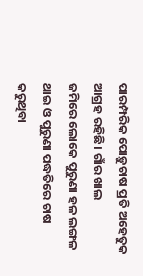ପାରମ୍ପରିକ ପୋଡ଼ୁଚାଷ ପ୍ରତି ଅହେତୁକ ଆଗ୍ରହ ରହିଛି। ଗାଁର ଖାଲ ଜମିରେ ‌ଲୋକେ ପୁରୁଣା ହଳ ଲଙ୍ଗଳ ଥାଇ ଓ ପୁରୁଣା ପଦ୍ଧତିରେ ଚାଷ କରୁଥିବା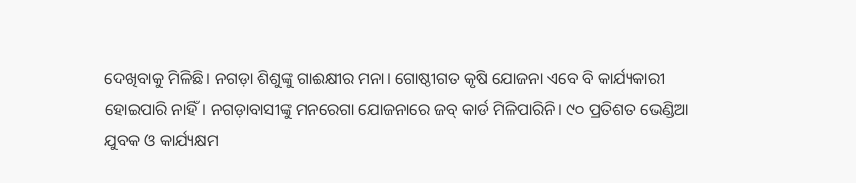ଦେଖିବାକୁ ମିଳିଛି। ନଗଡ଼ା ଶିଶୁଙ୍କୁ ଗାଈକ୍ଷୀର ମନା। ଗୋଷ୍ଠୀଗତ କୃଷି ଯୋଜନା ଏବେ ବି କାର୍ଯ୍ୟକାରୀ ହୋଇପାରି ନାହିଁ। ନଗଡ଼ାବାସୀଙ୍କୁ ମନରେଗା ଯୋଜନାରେ ଜବ୍‌ କାର୍ଡ ମିଳିପାରିନି। ୯୦ ପ୍ରତିଶତ ଭେଣ୍ଡିଆ ଯୁବକ ଓ କାର୍ଯ୍ୟକ୍ଷମ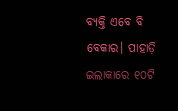ବ୍ୟକ୍ତି ଏବେ ବି ବେକାର। ପାହାଡ଼ି ଇଲାକାରେ ୧୦ଟି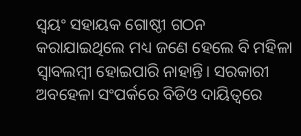ସ୍ବୟଂ ସହାୟକ ଗୋଷ୍ଠୀ ଗଠନ କରାଯାଇଥିଲେ ମଧ୍ୟ ଜଣେ ହେଲେ ବି ମହିଳା ସ୍ବାବଲମ୍ବୀ ହୋଇପାରି ନାହାନ୍ତି। ସରକାରୀ ଅବହେଳା ସଂପର୍କରେ ବିଡିଓ ଦାୟିତ୍ବରେ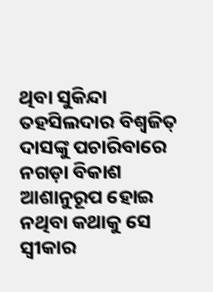ଥିବା ସୁକିନ୍ଦା ତହସିଲଦାର ବିଶ୍ବଜିତ୍ ଦାସଙ୍କୁ ପଚାରିବାରେ ନଗଡ଼ା ବିକାଶ ଆଶାନୁରୂପ ହୋଇ ନଥିବା କଥାକୁ ସେ ସ୍ବୀକାର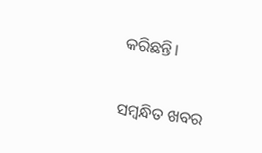କରିଛନ୍ତି।

ସମ୍ବନ୍ଧିତ ଖବର